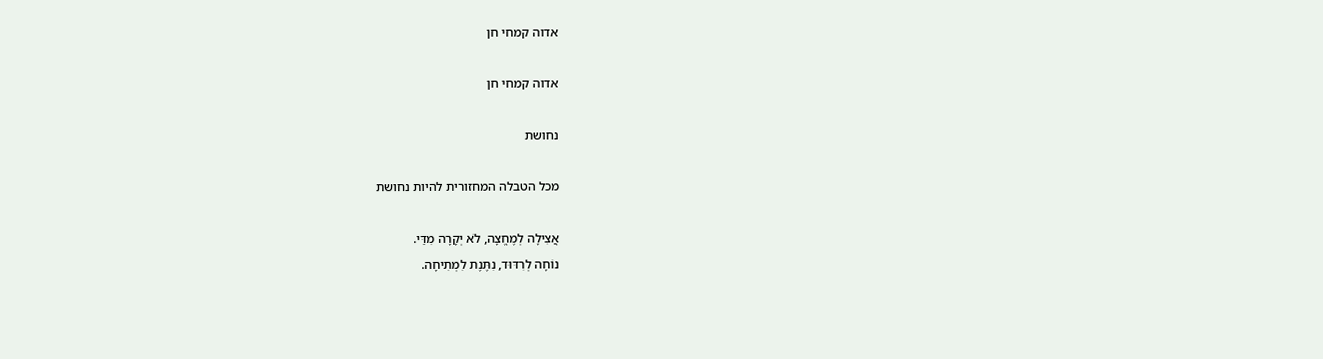אדוה קמחי חן

אדוה קמחי חן

נחושת

מכל הטבלה המחזורית להיות נחושת

אֲצִילָה לְמֶחֱצָה, לֹא יְקָרָה מִדַּי.
נוֹחָה לְרִדּוּד, נִתֶּנֶת לִמְתִיחָה.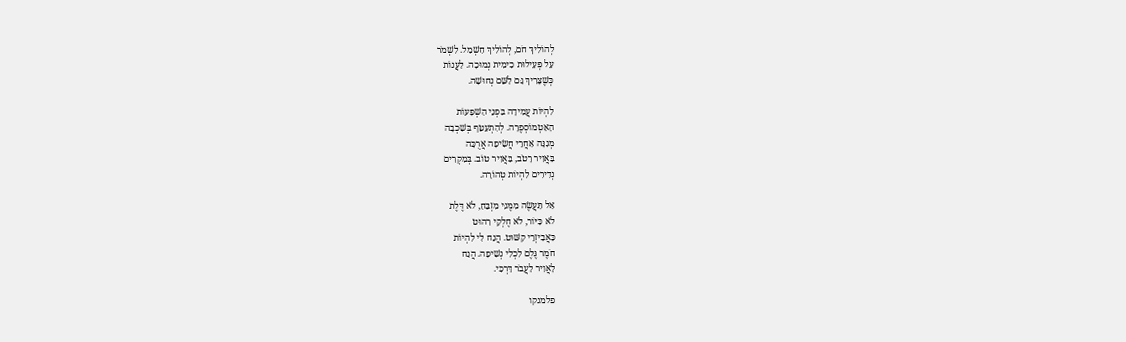לְהוֹלִיךְ חֹם, לְהוֹלִיךְ חַשְׁמַל. לִשְׁמֹר
עַל פְּעִילוּת כִימִית נְמוּכָה. לַעֲנוֹת
כְּשֶׁצָּרִיךְ גַּם לַשֵּׁם נְחוּשָׁה.

לִהְיוֹת עֲמִידָה בִּפְנֵי הַשְׁפָּעוֹת
הָאַטְמוֹסְפֶרָה. לְהִתְעַטֵּף בְּשִׁכְבָה
מְגִנָּה אַחֲרֵי חֲשִׂיפָה אֲרֻכָּה
בַּאֲוִיר רָטֹב, בַּאֲוִיר טוֹב. בְּמִקְרִים
נְדִירִים לִהְיוֹת טְהוֹרָה.

אַל תַּעֲשֶׂה מִמֶּנִּי מִזְבֵּחַ, לֹא דֶּלֶת
לֹא כִּיּוֹר, לֹא חֶלְקֵי רִהוּט
כַּאֲבִיזְרֵי קִשּׁוּט. הֲנַח לִי לִהְיוֹת
חֹמֶר גֶּלֶם לִכְלִי נְשִׁיפָה. הֲנַח
לָאֲוִיר לַעֲבֹר דַּרְכִּי.

פלמנקו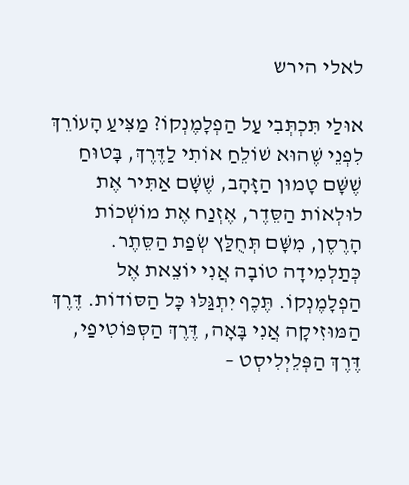לאלי הירש

אוּלַי תִּכְתְּבִי עַל הַפְלָמֶנְקוֹ? מַצִּיעַ הָעוֹרֵךְ לִפְנֵי שֶׁהוּא שׁוֹלֵחַ אוֹתִי לַדֶּרֶךְ, בָּטוּחַ שֶׁשָּׁם טָמוּן הַזָּהָב, שֶׁשָּׁם אַתִּיר אֶת לוּלְאוֹת הַסֵּדֶר, אֶזְנַח אֶת מוֹשְׁכוֹת הָרֶסֶן, מִשָּׁם תְּחֻלַּץ שְׂפַת הַסֵּתֶר. כְּתַלְמִידָה טוֹבָה אֲנִי יוֹצֵאת אֶל הַפְלָמֶנְקוֹ. תֶּכֶף יִתְגַּלּוּ כָּל הַסּוֹדוֹת. דֶּרֶךְ הַמּוּזִיקָה אֲנִי בָּאָה, דֶּרֶךְ הַסְּפּוֹטִיפַי, דֶּרֶךְ הַפְּלֵיְלִיסְט –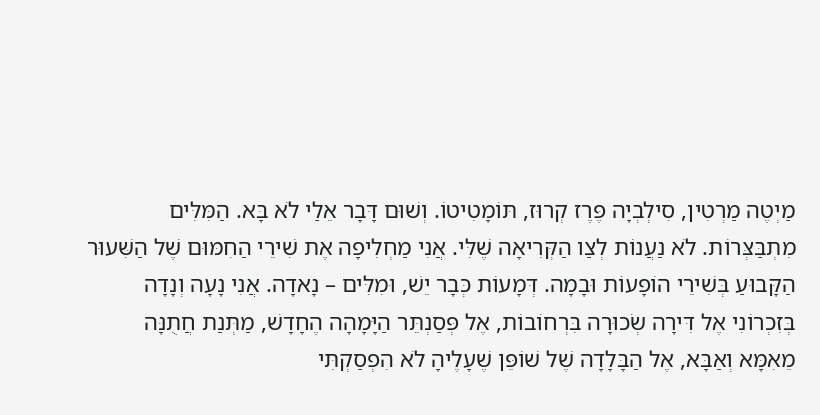מַיְטֶה מַרְטִין, סִילְבְיָה פֶּרֶז קְרוּז, תּוֹמָטִיטוֹ. וְשׁוּם דָּבָר אֵלַי לֹא בָּא. הַמִּלִּים מִתְבַּצְּרוֹת. לֹא נַעֲנוֹת לְצַו הַקְּרִיאָה שֶׁלִּי. אֲנִי מַחְלִיפָה אֶת שִׁירֵי הַחִמּוּם שֶׁל הַשִּׁעוּר הַקָּבוּעַ בְּשִׁירֵי הוֹפָעוֹת וּבָמָה. דְּמָעוֹת כְּבָר יֵשׁ, וּמִלִּים – נָאדָה. אֲנִי נָעָה וְנָדָה בְּזִכְרוֹנִי אֶל דִּירָה שְׂכוּרָה בִּרְחוֹבוֹת, אֶל פְּסַנְתֵּר הַיָּמָהָה הֶחָדָשׁ, מַתְּנַת חֲתֻנָּה מֵאִמָּא וְאַבָּא, אֶל הַבָּלָדָה שֶׁל שׁוֹפֵּן שֶׁעָלֶיהָ לֹא הִפְסַקְתִּי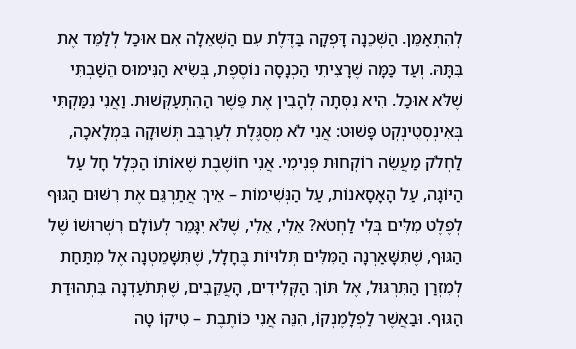לְהִתְאַמֵּן. הַשְּׁכֵנָה דָּפְקָה בַּדֶּלֶת עִם הַשְּׁאֵלָה אִם אוּכַל לְלַמֵּד אֶת בִּתָּהּ. וְעַד כַּמָּה שֶׁרָצִיתִי הַכְנָסָה נוֹסֶפֶת, בְּשִׂיא הַנִּימוּס הֵשַׁבְתִּי שֶׁלֹּא אוּכַל. הִיא נִסְּתָה לְהָבִין אֶת פֵּשֶׁר הַהִתְעַקְּשׁוּת. וַאֲנִי נִמַּקְתִּי בְּאִינְסְטִינְקְט פָּשׁוּט: אֲנִי לֹא מְסֻגֶּלֶת לְעַרְבֵּב תְּשׁוּקָה בִּמְלָאכָה, לַחְלֹק מַעֲשֵׂה רוֹקְחוּת פְּנִימִי. אֲנִי חוֹשֶׁבֶת שֶׁאוֹתוֹ הַכְּלָל חָל עַל הַיּוֹגָה, עַל הָאָסָאנוֹת, עַל הַנְּשִׁימוֹת – אֵיךְ אֲתַרְגֵּם אֶת רִשּׁוּם הַגּוּף לְפֶלֶט מִלִּים בְּלִי לַחְטֹא? אֵלִי, אֵלִי, שֶׁלֹּא יִגָּמֵר לְעוֹלָם רִשְׁרוּשׁוֹ שֶׁל הַגּוּף, שֶׁתִּשָּׁאַרְנָה הַמִּלִּים תְּלוּיוֹת בֶּחָלָל, שֶׁתִּשָּׁמֵטְנָה אֶל מִתַּחַת לְמִזְרַן הַתִּרְגּוּל, אֶל תּוֹךְ הַקְּלִידִים, הָעֲקֵבִים, שֶׁתְּתֹעַדְנָה בִּתְהוּדַת הַגּוּף. וּבַאֲשֶׁר לַפְלָמֶנְקוֹ, הִנֵּה אֲנִי כּוֹתֶבֶת – טִיקוֹ טָה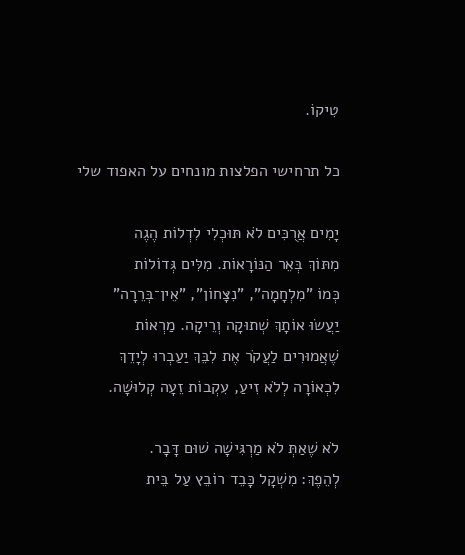טִיקוֹ.

כל תרחישי הפלצות מונחים על האפוד שלי

יָמִים אֲרֻכִּים לֹא תּוּכְלִי לִדְלוֹת הֶגֶה
מִתּוֹךְ בְּאֵר הַנּוֹרָאוֹת. מִלִּים גְּדוֹלוֹת
כְּמוֹ "מִלְחָמָה", "נִצָּחוֹן", "אֵין־בְּרֵרָה"
יַעֲשׂוּ אוֹתָךְ שְׁתוּקָה וְרֵיקָה. מַרְאוֹת
שֶׁאֲמוּרִים לַעֲקֹר אֶת לִבֵּךְ יַעַבְרוּ לְיָדֵךְ
לִכְאוֹרָה לְלֹא זִיעַ, עִקְבוֹת זֵעָה קְלוּשָׁה.

לֹא שֶׁאַתְּ לֹא מַרְגִּישָׁה שׁוּם דָּבָר.
לְהֵפֶךְ: מִשְׁקָל כָּבֵד רוֹבֵץ עַל בֵּית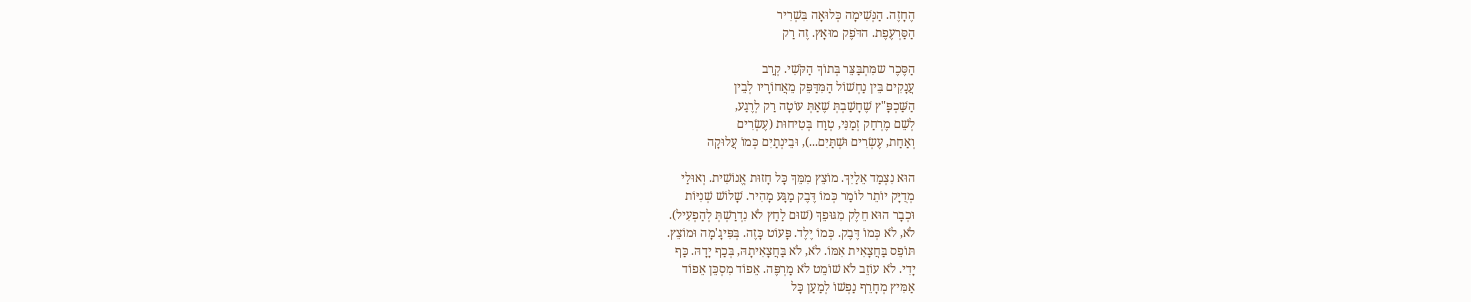הֶחָזֶה. הַנְּשִׁימָה כְּלוּאָה בִּשְׁרִיר
הַסַּרְעֶפֶת. הדֹּפֶק מוּאָץ. זֶה רַק

הַסֶּכֶר שמִּתְבַּצֵּר בְּתוֹךְ הַקֹּשִׁי. קְרַב
עֲנָקִים בֵּין נַחְשׁוֹל הַמִּדַּפֵּק מֵאֲחוֹרָיו לְבֵין
הַשַּׁכְפָּ"ץ שֶׁחָשַׁבְתְּ שֶׁאַתְּ עוֹטָה רַק לְרֶגַע,
לְשֵׁם מֶרְחַק זְמַנִּי, טְוַח בְּטִיחוּת (עֶשְׂרִים
וְאַחַת, עֶשְׂרִים וּשְׁתַּיִם...), וּבֵינְתַיִם כְּמוֹ עֲלוּקָה

הוּא נִצְמַד אֵלַיִךְ. מוֹצֵץ מִמֵּךְ כָּל חָזוּת אֱנוֹשִׁית. וְאוּלַי
מְדֻיָּק יוֹתֵר לוֹמַר כְּמוֹ דֶּבֶק מַגָּע מָהִיר. שָׁלוֹשׁ שְׁנִיּוֹת
וּכְבָר הוּא חֵלֶק מִגּוּפֵךְ (שׁוּם לַחַץ לֹא נִדְרַשְׁתְּ לְהַפְעִיל).
לֹא, לֹא כְּמוֹ דֶּבֶק. כְּמוֹ יֶלֶד. פָּעוֹט כָּזֶה. בְּפִּיגָ'מָה וּמוֹצֵץ.
תּוֹפֵס בַּחֲצָאִית אִמּוֹ. לֹא, לֹא בַּחֲצָאִיתָהּ, בְּכַף יָדָהּ. כַּף
יָדִי. לֹא עוֹזֵב לֹא שׁוֹמֵט לֹא מַרְפֶּה. אֵפוֹד מִסְכֵּן אֵפוֹד
אַמִּיץ מְחָרֵף נַפְשׁוֹ לְמַעַן כָּל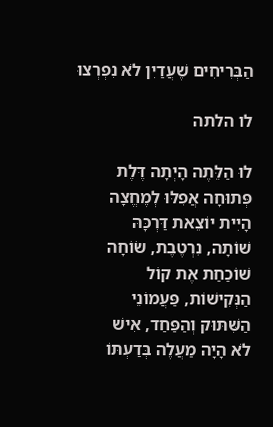הַבְּרִיחִים שֶׁעֲדַיִן לֹא נִפְרְצוּ

לו הלתה

לוּ הַלֵּתֶה הָיְתָה דֶּלֶת
פְּתוּחָה אֲפִלּוּ לְמֶחֱצָה
הָיִית יוֹצֵאת דַּרְכָּהּ
שׁוֹתָה, נִרְטֶבֶת, שׂוֹחָה
שׁוֹכַחַת אֶת קוֹל
הַנְּקִישׁוֹת, פַּעֲמוֹנֵי
הַשִּׁתּוּק וְהַפַּחַד, אִישׁ
לֹא הָיָה מַעֲלֶה בְּדַעְתּוֹ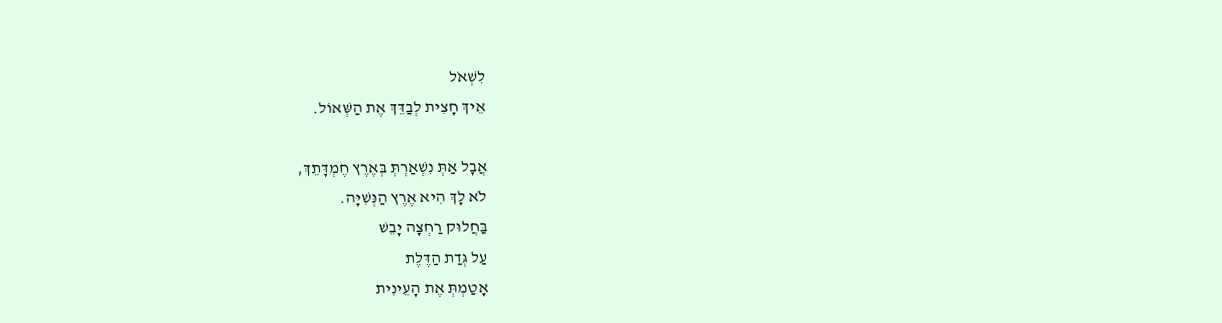לִשְׁאֹל
אֵיךְ חָצִית לְבַדֵּךְ אֶת הַשְּׁאוֹל.

אֲבָל אַתְּ נִשְׁאַרְתְּ בְּאֶרֶץ חֶמְדָּתֵךְ,
לֹא לָךְ הִיא אֶרֶץ הַנְּשִׁיָּה.
בַּחֲלוּק רַחְצָה יָבֵשׁ
עַל גְּדַת הַדֶּלֶת
אָטַמְתְּ אֶת הָעֵינִית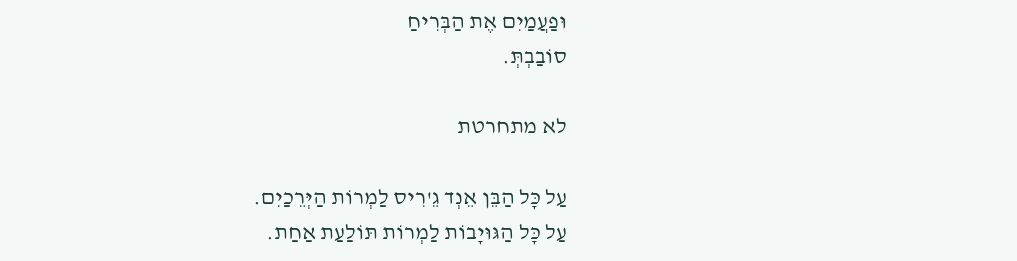וּפַעֲמַיִם אֶת הַבְּרִיחַ
סוֹבַבְתְּ.

לא מתחרטת

עַל כָּל הַבֵּן אֵנְד גֵ'רִיס לַמְרוֹת הַיְּרֵכַיִם.
עַל כָּל הַגּוּיָבוֹת לַמְרוֹת תּוֹלַעַת אַחַת.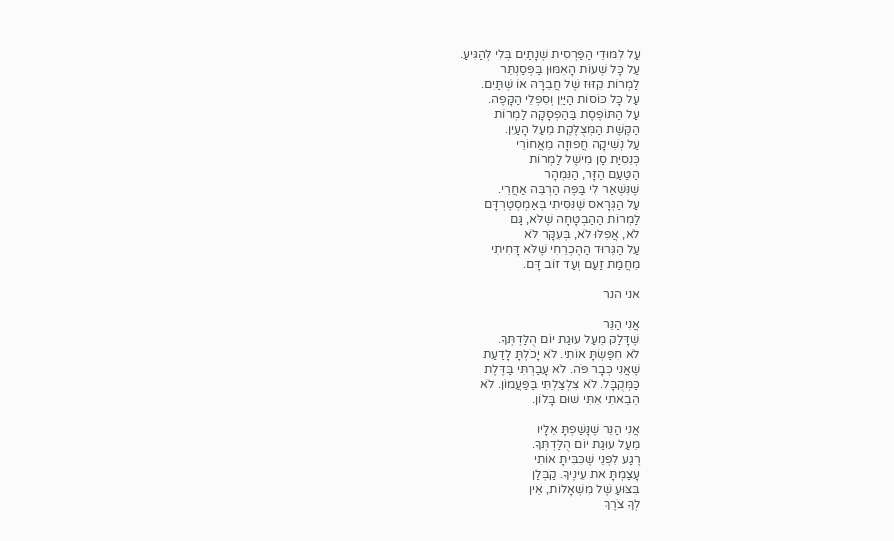עַל לִמּוּדֵי הַפַּרְסִית שְׁנָתַיִם בְּלִי לְהַגִּיעַ.
עַל כָּל שְׁעוֹת הָאִמּוּן בַּפְּסַנְתֵּר
לַמְרוֹת קִזּוּז שֶׁל חֲבֵרָה אוֹ שְׁתַּיִם.
עַל כָּל כּוֹסוֹת הַיַּיִן וְסִפְלֵי הַקָּפֶה.
עַל הַתּוֹפֶסֶת בַּהַפְסָקָה לַמְרוֹת
הַקֶּשֶׁת הַמְּצֻלֶּקֶת מֵעַל הָעַיִן.
עַל נְשִׁיקָה חֲפוּזָה מֵאֲחוֹרֵי
כְּנֵסִיַּת סַן מִישֶׁל לַמְרוֹת
הַטַּעַם הַזָּר, הַנִּמְהָר
שֶׁנִּשְׁאַר לִי בַּפֶּה הַרְבֵּה אַחֲרֵי.
עַל הַגְּרָאס שֶׁנִּסִּיתִי בְּאַמְסְטֶרְדָּם
לַמְרוֹת הַהַבְטָחָה שֶׁלֹּא, גַּם
לֹא, אֲפִלּוּ לֹא, בְּעִקָּר לֹא
עַל הַגֵּרוּד הַהֶכְרֵחִי שֶׁלֹּא דָּחִיתִי
מֵחֲמַת זַעַם וְעַד זוֹב דָּם.

אני הנר

אֲנִי הַנֵּר
שֶׁדָּלַק מֵעַל עוּגַת יוֹם הֻלַּדְתְּךָ.
לֹא חִפַּשְׂתָּ אוֹתִי. לֹא יָכֹלְתָּ לָדַעַת
שֶׁאֲנִי כְּבָר פֹּה. לֹא עָבַרְתִּי בַּדֶּלֶת
כַּמְּקֻבָּל. לֹא צִלְצַלְתִּי בַּפַּעֲמוֹן. לֹא
הֵבֵאתִי אִתִּי שׁוּם בָּלוֹן.

אֲנִי הַנֵּר שֶׁנָּשַׁפְתָּ אֵלָיו
מֵעַל עוּגַת יוֹם הֻלַּדְתְּךָ.
רֶגַע לִפְנֵי שֶׁכִּבִּיתָ אוֹתִי
עָצַמְתָּ את עֵינֶיךָ. קַבְּלַן
בִּצּוּעַ שֶׁל מִשְׁאָלוֹת, אֵין
לְךָ צֹרֶךְ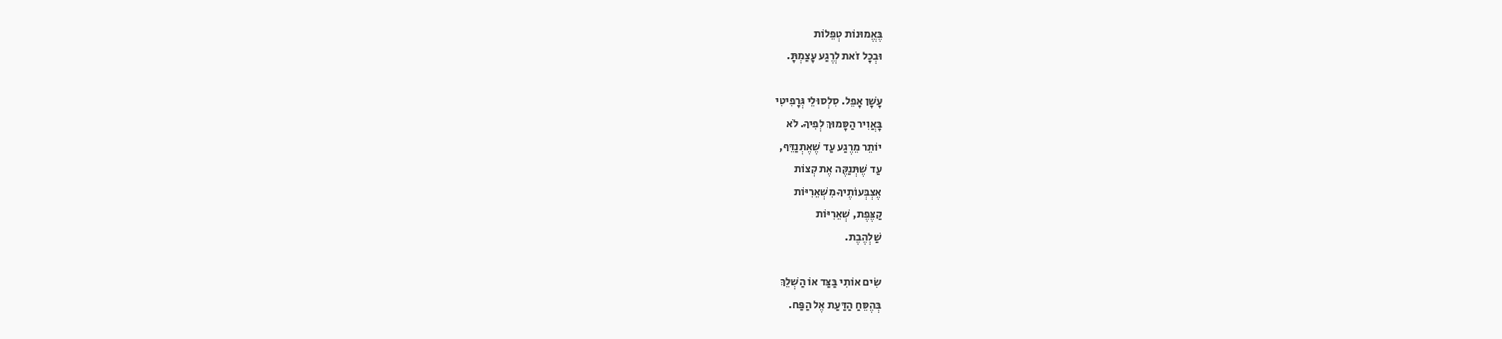בֶּאֱמוּנוֹת טְפֵלוֹת
וּבְכָל זֹאת לְרֶגַע עָצַמְתָּ.

עָשָׁן אָפֵל. סִלְסוּלֵי גְּרָפִיטִי
בָּאֲוִיר הַסָּמוּךְ לְפִיךָ. לֹא
יוֹתֵר מֵרֶגַע עַד שֶׁאֶתְנַדֵּף,
עַד שֶׁתְּנַקֶּה אֶת קְצוֹת
אֶצְבְּעוֹתֶיךָ מִשְּׁאֵרִיּוֹת
קַצֶּפֶת, שְׁאֵרִיּוֹת
שַׁלְהֶבֶת.

שִׂים אוֹתִי בַּצַּד אוֹ הַשְׁלֵךְ
בְּהֶסֵּחַ הַדַּעַת אֶל הַפַּח.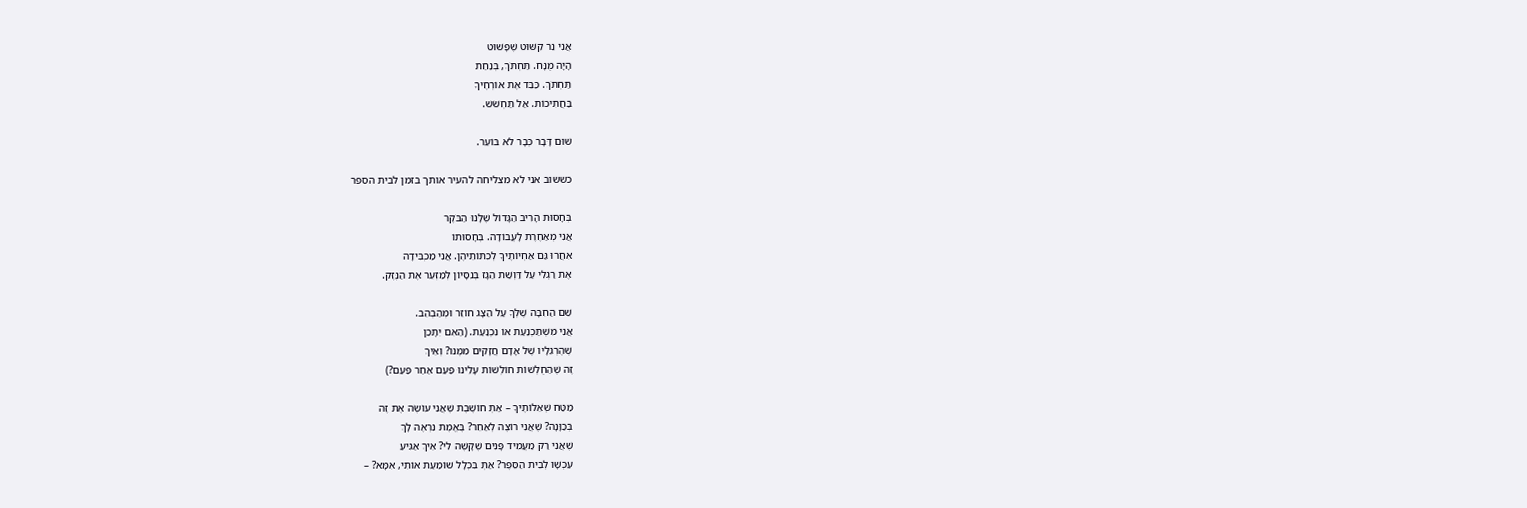אֲנִי נֵר קִשּׁוּט שֶׁפָּשׁוּט
הָיָה מֻנָּח. תַּחְתֹּךְ, בְּנַחַת
תַּחְתֹּךְ. כַּבֵּד אֶת אוֹרְחֶיךָ
בַּחֲתִיכוֹת. אַל תַּחְשֹׁשׁ.

שׁוּם דָּבָר כְּבָר לֹא בּוֹעֵר.

כששוב אני לא מצליחה להעיר אותך בזמן לבית הספר

בְּחָסוּת הָרִיב הַגָּדוֹל שֶׁלָּנוּ הַבֹּקֶר
אֲנִי מְאַחֶרֶת לָעֲבוֹדָה. בְּחָסוּתוֹ
אִחֲרוּ גַּם אַחְיוֹתֶיךָ לְכִתּוֹתֵיהֶן. אֲנִי מַכְבִּידָה
אֶת רַגְלִי עַל דַּוְשַׁת הַגָּז בְּנִסָּיוֹן לְמַזְעֵר אֶת הַנֶּזֶק.

שֵׁם הַחִבָּה שֶׁלְּךָ עַל הַצָּג חוֹזֵר וּמְהַבְהֵב.
אֲנִי מִשְׁתַּכְנַעַת אוֹ נִכְנַעַת. (הַאִם יִתָּכֵן
שֶׁהֶרְגֵּלָיו שֶׁל אָדָם חֲזָקִים מִמֶּנּוּ? וְאֵיךְ
זֶה שֶׁהַחֻלְשׁוֹת חוֹלְשׁוֹת עָלֵינוּ פַּעַם אַחַר פַּעַם?)

מַטַּח שְׁאֵלוֹתֶיךָ – אַתְּ חוֹשֶׁבֶת שֶׁאֲנִי עוֹשֶׂה אֶת זֶה
בְּכַוָּנָה? שֶׁאֲנִי רוֹצֶה לְאַחֵר? בֶּאֱמֶת נִרְאֶה לָךְ
שֶׁאֲנִי רַק מַעֲמִיד פָּנִים שֶׁקָּשֶׁה לִי? אֵיךְ אַגִּיעַ
עַכְשָׁו לְבֵית הַסֵּפֶר? אַתְּ בִּכְלָל שׁוֹמַעַת אוֹתִי, אִמָּא? –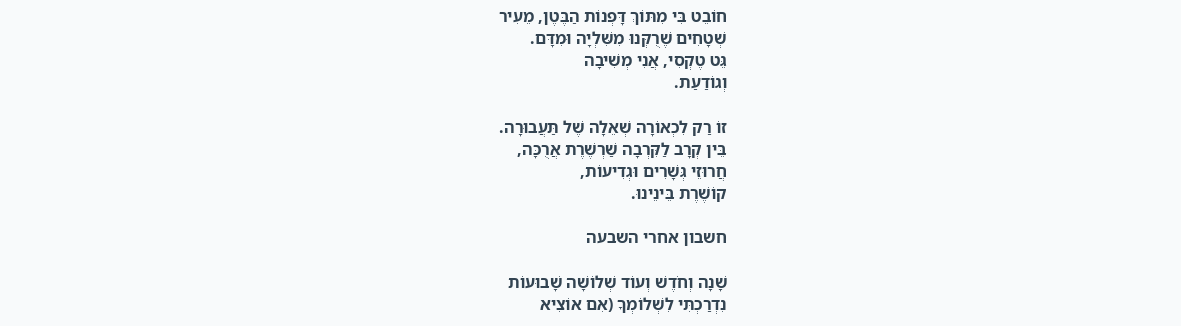חוֹבֵט בִּי מִתּוֹךְ דָּפְנוֹת הַבֶּטֶן, מֵעִיר
שְׁטָחִים שֶׁרֻקְּנוּ מִשִּׁלְיָה וּמִדָּם.
גֵּט טֶקְסִי, אֲנִי מְשִׁיבָה
וְגוֹדַעַת.

זוֹ רַק לִכְאוֹרָה שְׁאֵלָה שֶׁל תַּעֲבוּרָה.
בֵּין קְרָב לַקִּרְבָה שַׁרְשֶׁרֶת אֲרֻכָּה,
חֲרוּזֵי גְּשָׁרִים וּגְדִיעוֹת,
קוֹשֶׁרֶת בֵּינֵינוּ.

חשבון אחרי השבעה

שָׁנָה וְחֹדֶשׁ וְעוֹד שְׁלוֹשָׁה שָׁבוּעוֹת
נִדְרַכְתִּי לִשְׁלוֹמְךָ (אִם אוֹצִיא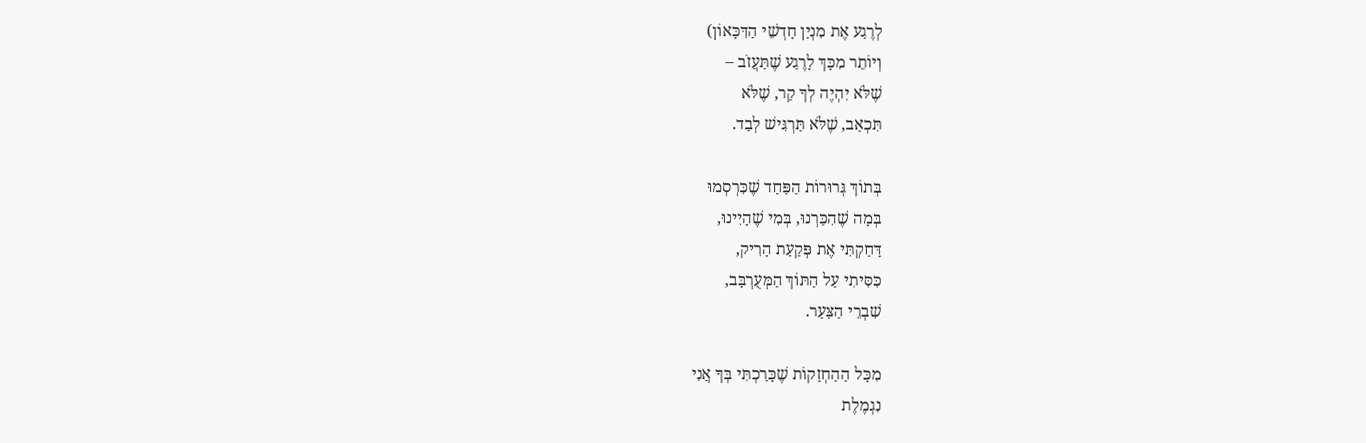לְרֶגַע אֶת מִנְיַן חָדְשֵׁי הַדִּכָּאוֹן)
וְיוֹתֵר מִכָּךְ לָרֶגַע שֶׁתַּעֲזֹב –
שֶׁלֹּא יִהְיֶה לְךָ קַר, שֶׁלֹּא
תִּכְאַב, שֶׁלֹּא תַּרְגִּישׁ לְבַד.

בְּתוֹךְ גְּרוּרוֹת הַפַּחַד שֶׁכִּרְסְמוּ
בְּמָה שֶׁהִכַּרְנוּ, בְּמִי שֶׁהָיִינוּ,
דָּחַקְתִּי אֶת פְּקַעַת הָרִיק,
כִּסִּיתִי עַל הַתּוֹךְ הַמְּעֻרְבָּב,
שִׁבְרֵי הַצַּעַר.

מִכָּל הַהַחְזָקוֹת שֶׁכָּרַכְתִּי בְּךָ אֲנִי
נִגְמֶלֶת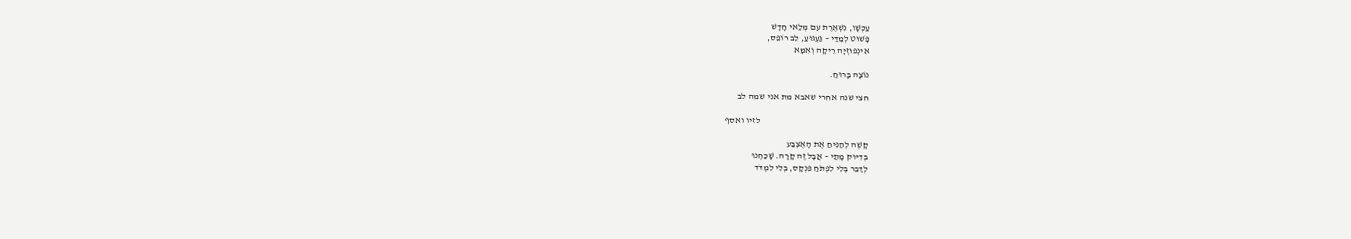עַכְשָׁו, נִשְׁאֶרֶת עִם מְלַאי חָדָשׁ
פָּשׁוּט לְמַדַּי – גַּעְגּוּעַ, לֵב רוֹפֵס,
אִינְפוּזְיָה רֵיקָה וְאִמָּא

נוֹצָה בָּרוּחַ.

חצי שנה אחרי שאבא מת אני שמה לב

                                                           לזיו ואסף

קָשֶׁה לְהַנִּיחַ אֶת הָאֶצְבַּע
בְּדִיּוּק מָתַי – אֲבָל זֶה קָרָה. שָׁכַחְנוּ
לְדַבֵּר בְּלִי לִפְתֹּחַ פִּנְקָס, בְּלִי לִמְדֹּד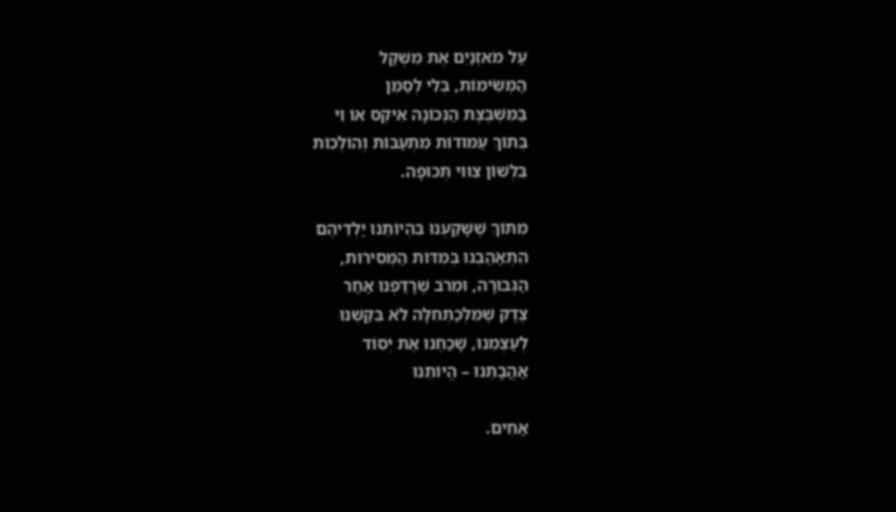עַל מֹאזְנַיִם אֶת מִשְׁקַל
הַמְּשִׂימוֹת, בְּלִי לְסַמֵּן
בַּמִּשְׁבֶּצֶת הַנְּכוֹנָה אִיקְס אוֹ וִי
בְּתוֹךְ עַמּוּדוֹת מִתְעַבּוֹת וְהוֹלְכוֹת
בִּלְשׁוֹן צִוּוּי תְּכוּפָה.

מִתּוֹךְ שֶׁשָּׁקַעְנוּ בִּהְיוֹתֵנוּ יַלְדֵיהֶם
הִתְאַהַבְנוּ בְּמִדּוֹת הַמְּסִירוּת,
הַגְּבוּרָה, וּמֵרֹב שֶׁרָדַפְנוּ אַחַר
צֶדֶק שֶׁמִּלְּכַתְּחִלָּה לֹא בִּקַּשְׁנוּ
לְעַצְמֵנוּ, שָׁכַחְנוּ אֶת יְסוֹד
אַהֲבָתֵנוּ – הֱיוֹתֵנוּ

אַחִים.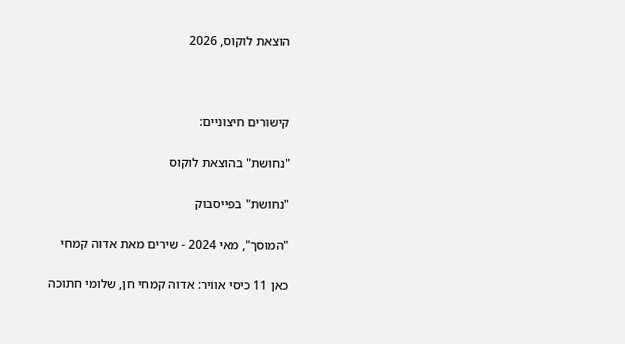הוצאת לוקוס, 2026



קישורים חיצוניים:

"נחושת" בהוצאת לוקוס

"נחושת" בפייסבוק

"המוסך", מאי 2024 - שירים מאת אדוה קמחי

כאן 11 כיסי אוויר: אדוה קמחי חן, שלומי חתוכה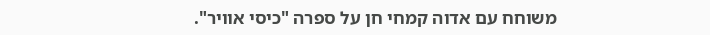משוחח עם אדוה קמחי חן על ספרה "כיסי אוויר".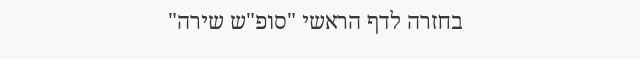בחזרה לדף הראשי "סופ"ש שירה"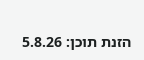הזנת תוכן: 5.8.26